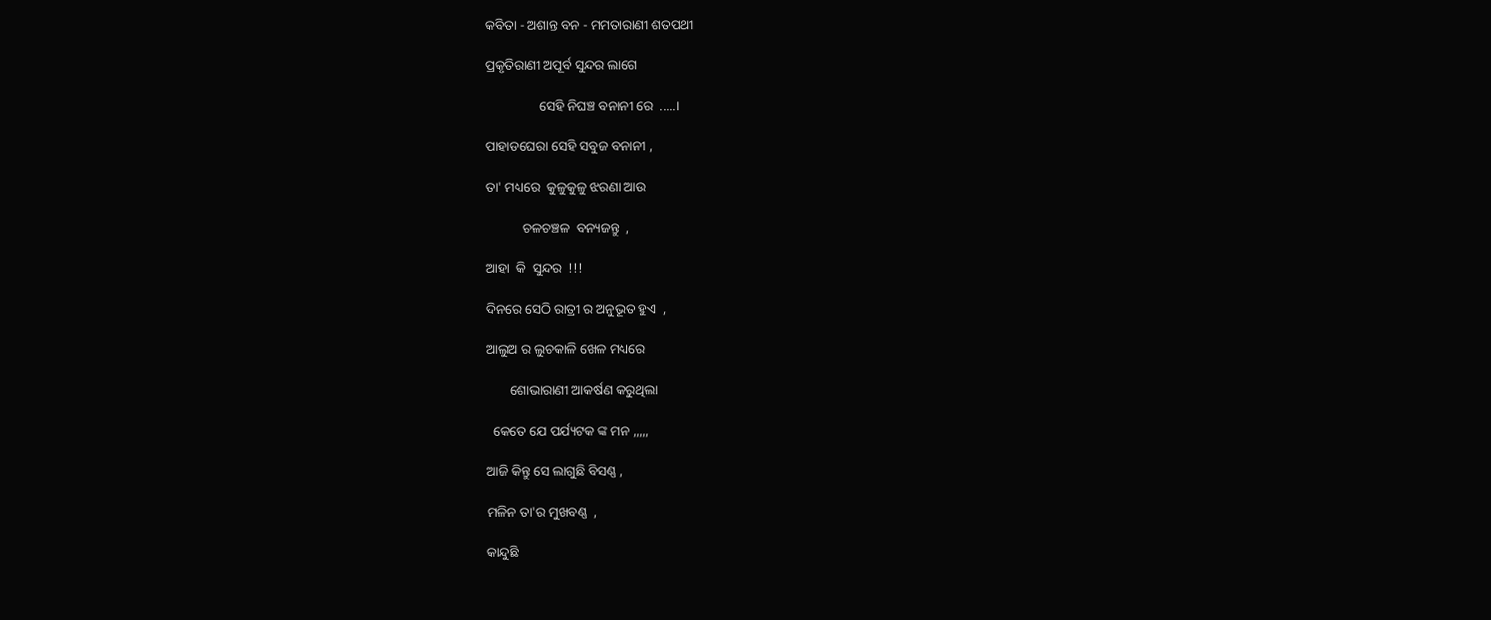କବିତା - ଅଶାନ୍ତ ବନ - ମମତାରାଣୀ ଶତପଥୀ

ପ୍ରକୃତିରାଣୀ ଅପୂର୍ବ ସୁନ୍ଦର ଲାଗେ

                ସେହି ନିଘଞ୍ଚ ବନାନୀ ରେ  .....।

ପାହାଡଘେରା ସେହି ସବୁଜ ବନାନୀ ,

ତା' ମଧ୍ୟରେ  କୁଳୁକୁଳୁ ଝରଣା ଆଉ

           ଚଳଚଞ୍ଚଳ  ବନ୍ୟଜନ୍ତୁ  ,

ଆହା  କି  ସୁନ୍ଦର  !!!

ଦିନରେ ସେଠି ରାତ୍ରୀ ର ଅନୁଭୂତ ହୁଏ  ,

ଆଲୁଅ ର ଲୁଚକାଳି ଖେଳ ମଧ୍ୟରେ

       ଶୋଭାରାଣୀ ଆକର୍ଷଣ କରୁଥିଲା

  କେତେ ଯେ ପର୍ଯ୍ୟଟକ ଙ୍କ ମନ ,,,,,

ଆଜି କିନ୍ତୁ ସେ ଲାଗୁଛି ବିସଣ୍ଣ ,

ମଳିନ ତା'ର ମୁଖବଣ୍ଣ  ,

କାନ୍ଦୁଛି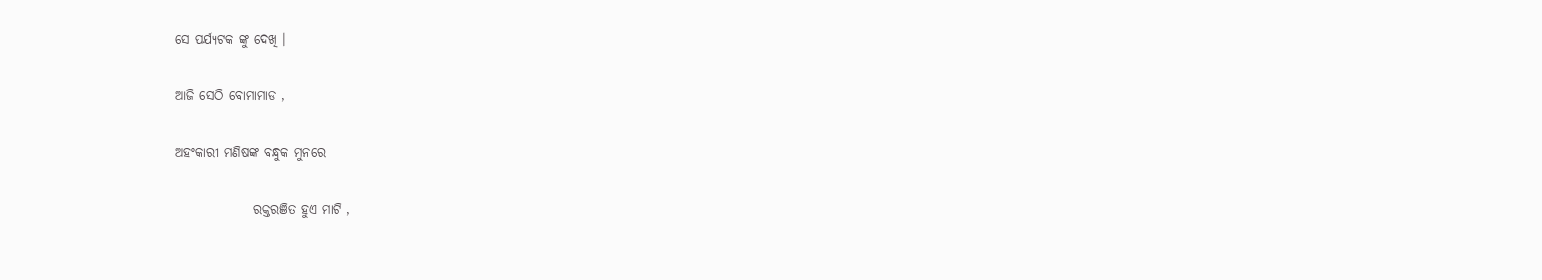ସେ ପର୍ଯ୍ୟଟକ ଙ୍କୁ ଦେଖି ।

ଆଜି ସେଠି ବୋମାମାଡ ,

ଅହଂକାରୀ ମଣିଷଙ୍କ ବନ୍ଧୁକ ମୁନରେ

               ରକ୍ତରଞିତ ହୁଏ ମାଟି ,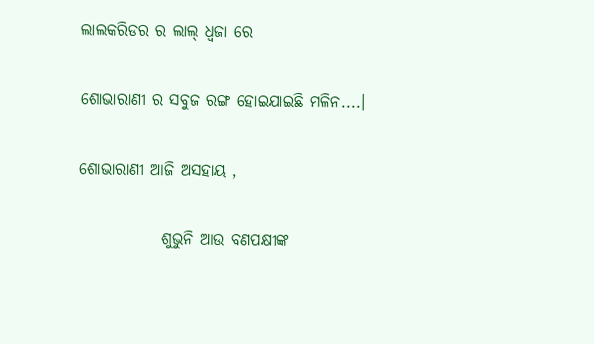ଲାଲକରିଡର ର ଲାଲ୍ ଧ୍ବଜା ରେ

ଶୋଭାରାଣୀ ର ସବୁଜ ରଙ୍ଗ ହୋଇଯାଇଛି ମଳିନ....।

ଶୋଭାରାଣୀ ଆଜି ଅସହାୟ ,

             ଶୁଭୁନି ଆଉ ବଣପକ୍ଷୀଙ୍କ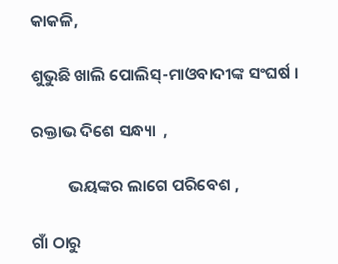କାକଳି,

ଶୁଭୁଛି ଖାଲି ପୋଲିସ୍-ମାଓବାଦୀଙ୍କ ସଂଘର୍ଷ ।

ରକ୍ତାଭ ଦିଶେ ସନ୍ଧ୍ୟା  ,

          ଭୟଙ୍କର ଲାଗେ ପରିବେଶ ,

ଗାଁ ଠାରୁ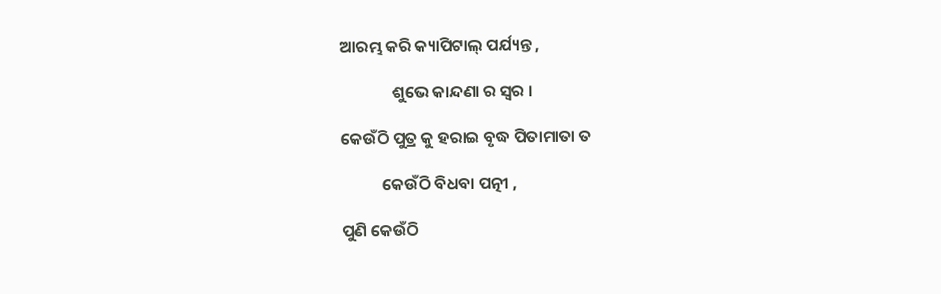ଆରମ୍ଭ କରି କ୍ୟାପିଟାଲ୍ ପର୍ଯ୍ୟନ୍ତ ,

              ଶୁଭେ କାନ୍ଦଣା ର ସ୍ବର ।

କେଉଁଠି ପୁତ୍ର କୁ ହରାଇ ବୃଦ୍ଧ ପିତାମାତା ତ

           କେଉଁଠି ବିଧବା ପତ୍ନୀ ,

ପୁଣି କେଉଁଠି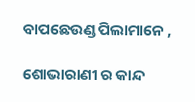ବାପଛେଉଣ୍ଡ ପିଲାମାନେ ,

ଶୋଭାରାଣୀ ର କାନ୍ଦ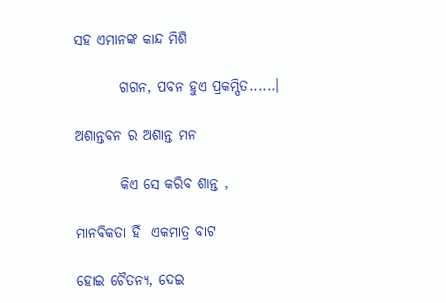ସହ ଏମାନଙ୍କ କାନ୍ଦ ମିଶି

        ଗଗନ, ପବନ ହୁଏ ପ୍ରକମ୍ପିତ......।

ଅଶାନ୍ତବନ ର ଅଶାନ୍ତ ମନ

        କିଏ ସେ କରିବ ଶାନ୍ତ ,

ମାନବିକତା ହିଁ  ଏକମାତ୍ର ବାଟ

ହୋଇ ଚୈତନ୍ୟ, ଦେଇ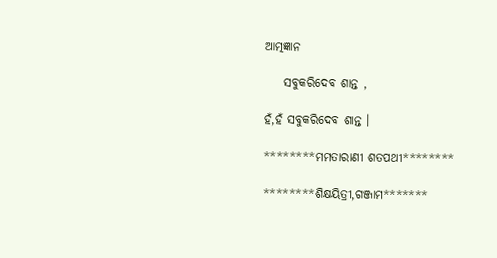ଆତ୍ମଜ୍ଞାନ

    ସବୁକରିଦେବ ଶାନ୍ତ ,

ହଁ,ହଁ ସବୁକରିଦେବ ଶାନ୍ତ ।

********ମମତାରାଣୀ ଶତପଥୀ********

********ଶିକ୍ଷୟିତ୍ରୀ,ଗଞ୍ଜାମ*******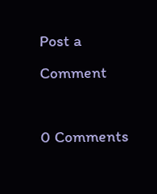Post a Comment

0 Comments